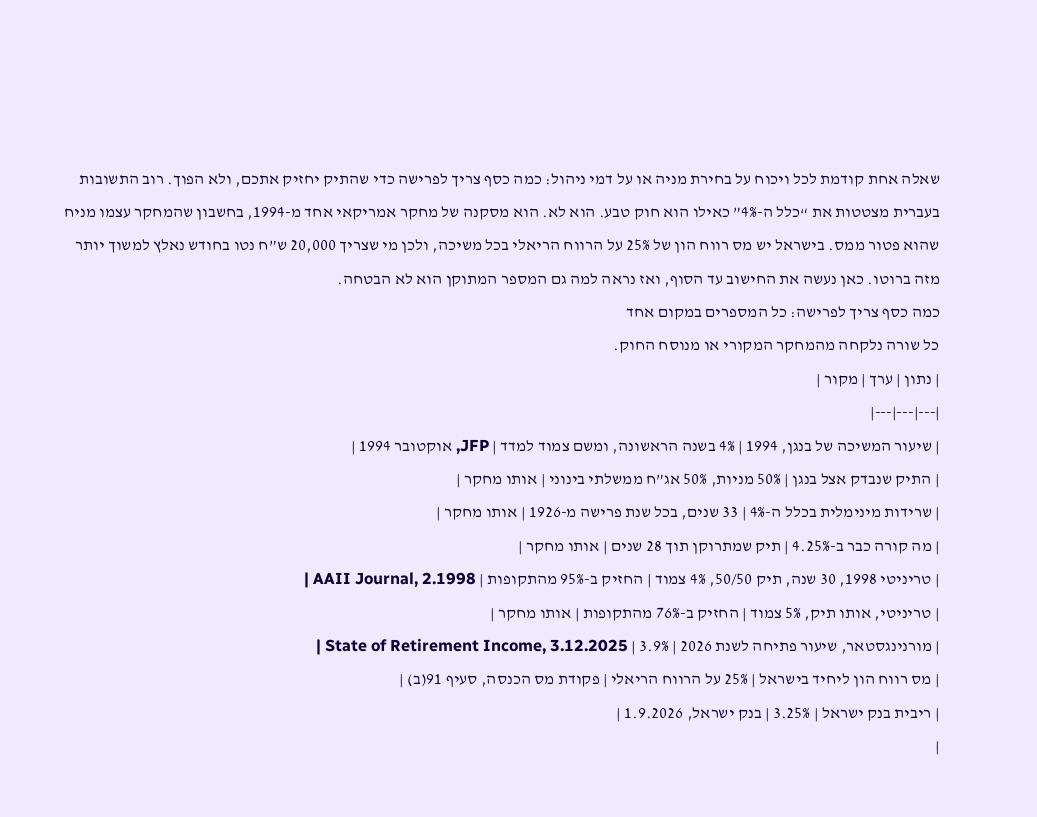שאלה אחת קודמת לכל ויכוח על בחירת מניה או על דמי ניהול: כמה כסף צריך לפרישה כדי שהתיק יחזיק אתכם, ולא הפוך. רוב התשובות בעברית מצטטות את “כלל ה-4%” כאילו הוא חוק טבע. הוא לא. הוא מסקנה של מחקר אמריקאי אחד מ-1994, בחשבון שהמחקר עצמו מניח שהוא פטור ממס. בישראל יש מס רווח הון של 25% על הרווח הריאלי בכל משיכה, ולכן מי שצריך 20,000 ש”ח נטו בחודש נאלץ למשוך יותר מזה ברוטו. כאן נעשה את החישוב עד הסוף, ואז נראה למה גם המספר המתוקן הוא לא הבטחה.
כמה כסף צריך לפרישה: כל המספרים במקום אחד
כל שורה נלקחה מהמחקר המקורי או מנוסח החוק.
| נתון | ערך | מקור |
|---|---|---|
| שיעור המשיכה של בנגן, 1994 | 4% בשנה הראשונה, ומשם צמוד למדד | JFP, אוקטובר 1994 |
| התיק שנבדק אצל בנגן | 50% מניות, 50% אג”ח ממשלתי בינוני | אותו מחקר |
| שרידות מינימלית בכלל ה-4% | 33 שנים, בכל שנת פרישה מ-1926 | אותו מחקר |
| מה קורה כבר ב-4.25% | תיק שמתרוקן תוך 28 שנים | אותו מחקר |
| טריניטי 1998, 30 שנה, תיק 50/50, 4% צמוד | החזיק ב-95% מהתקופות | AAII Journal, 2.1998 |
| טריניטי, אותו תיק, 5% צמוד | החזיק ב-76% מהתקופות | אותו מחקר |
| מורנינגסטאר, שיעור פתיחה לשנת 2026 | 3.9% | State of Retirement Income, 3.12.2025 |
| מס רווח הון ליחיד בישראל | 25% על הרווח הריאלי | פקודת מס הכנסה, סעיף 91(ב) |
| ריבית בנק ישראל | 3.25% | בנק ישראל, 1.9.2026 |
|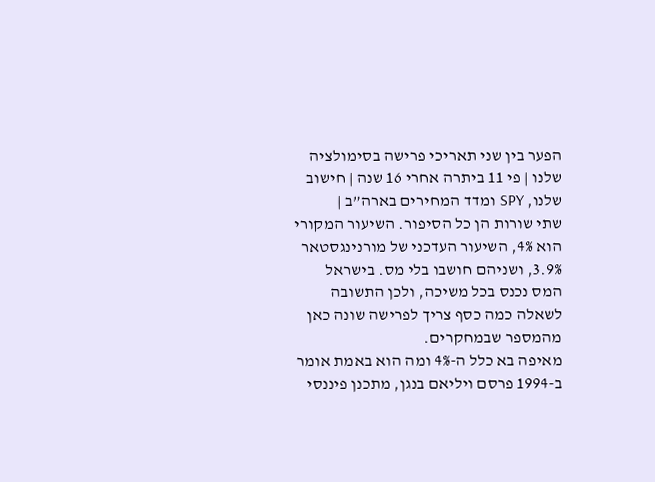הפער בין שני תאריכי פרישה בסימולציה שלנו | פי 11 ביתרה אחרי 16 שנה | חישוב שלנו, SPY ומדד המחירים בארה”ב |
שתי שורות הן כל הסיפור. השיעור המקורי הוא 4%, השיעור העדכני של מורנינגסטאר 3.9%, ושניהם חושבו בלי מס. בישראל המס נכנס בכל משיכה, ולכן התשובה לשאלה כמה כסף צריך לפרישה שונה כאן מהמספר שבמחקרים.
מאיפה בא כלל ה-4% ומה הוא באמת אומר
ב-1994 פרסם ויליאם בנגן, מתכנן פיננסי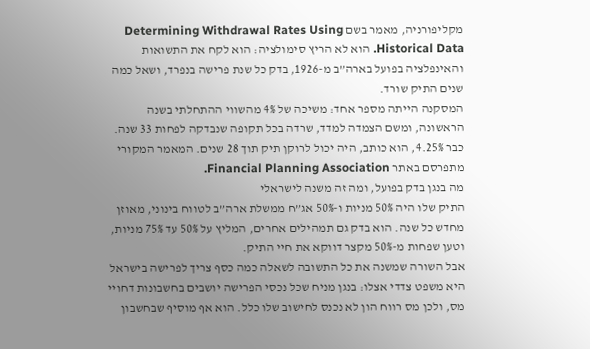מקליפורניה, מאמר בשם Determining Withdrawal Rates Using Historical Data. הוא לא הריץ סימולציה: הוא לקח את התשואות והאינפלציה בפועל בארה”ב מ-1926, בדק כל שנת פרישה בנפרד, ושאל כמה שנים התיק שורד.
המסקנה הייתה מספר אחד: משיכה של 4% מהשווי ההתחלתי בשנה הראשונה, ומשם הצמדה למדד, שרדה בכל תקופה שנבדקה לפחות 33 שנה. כבר 4.25%, הוא כותב, היה יכול לרוקן תיק תוך 28 שנים. המאמר המקורי מתפרסם באתר Financial Planning Association.
מה בנגן בדק בפועל, ומה זה משנה לישראלי
התיק שלו היה 50% מניות ו-50% אג”ח ממשלת ארה”ב לטווח בינוני, מאוזן מחדש כל שנה. הוא בדק גם תמהילים אחרים, המליץ על 50% עד 75% מניות, וטען שפחות מ-50% מקצר דווקא את חיי התיק.
אבל השורה שמשנה את כל התשובה לשאלה כמה כסף צריך לפרישה בישראל היא משפט צדדי אצלו: בנגן מניח שכל נכסי הפרישה יושבים בחשבונות דחויי מס, ולכן מס רווח הון לא נכנס לחישוב שלו כלל. הוא אף מוסיף שבחשבון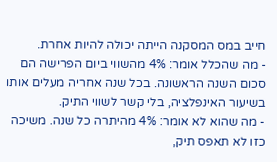חייב במס המסקנה הייתה יכולה להיות אחרת.
- מה שהכלל אומר: 4% מהשווי ביום הפרישה הם סכום השנה הראשונה. בכל שנה אחריה מעלים אותו בשיעור האינפלציה, בלי קשר לשווי התיק.
- מה שהוא לא אומר: 4% מהיתרה כל שנה. משיכה כזו לא תאפס תיק,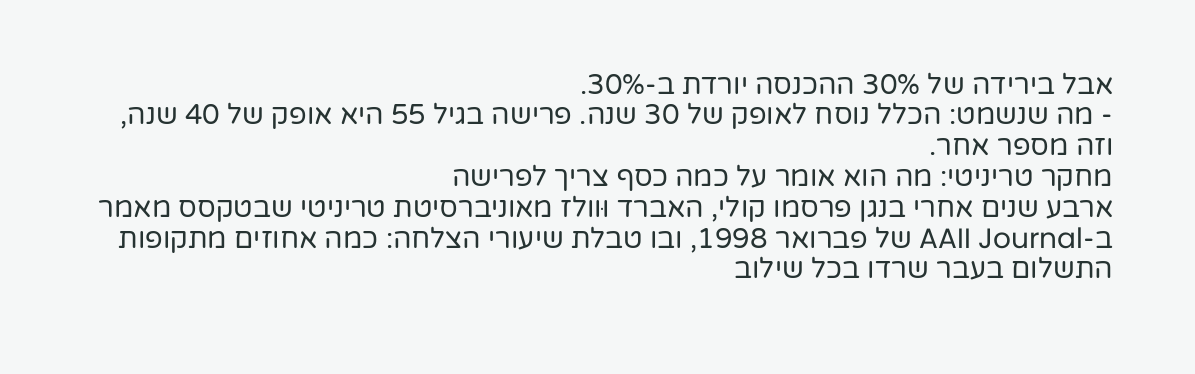אבל בירידה של 30% ההכנסה יורדת ב-30%.
- מה שנשמט: הכלל נוסח לאופק של 30 שנה. פרישה בגיל 55 היא אופק של 40 שנה, וזה מספר אחר.
מחקר טריניטי: מה הוא אומר על כמה כסף צריך לפרישה
ארבע שנים אחרי בנגן פרסמו קולי, האברד וּוולז מאוניברסיטת טריניטי שבטקסס מאמר ב-AAII Journal של פברואר 1998, ובו טבלת שיעורי הצלחה: כמה אחוזים מתקופות התשלום בעבר שרדו בכל שילוב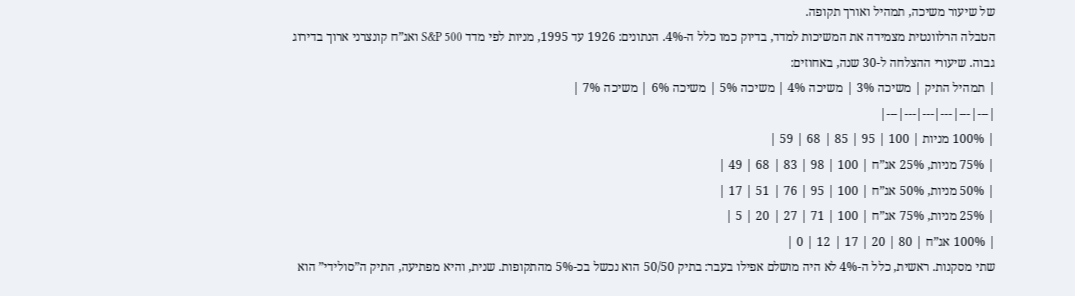של שיעור משיכה, תמהיל ואורך תקופה.
הטבלה הרלוונטית מצמידה את המשיכות למדד, בדיוק כמו כלל ה-4%. הנתונים: 1926 עד 1995, מניות לפי מדד S&P 500 ואג”ח קונצרני ארוך בדירוג גבוה. שיעורי ההצלחה ל-30 שנה, באחוזים:
| תמהיל התיק | משיכה 3% | משיכה 4% | משיכה 5% | משיכה 6% | משיכה 7% |
|---|---|---|---|---|---|
| 100% מניות | 100 | 95 | 85 | 68 | 59 |
| 75% מניות, 25% אג”ח | 100 | 98 | 83 | 68 | 49 |
| 50% מניות, 50% אג”ח | 100 | 95 | 76 | 51 | 17 |
| 25% מניות, 75% אג”ח | 100 | 71 | 27 | 20 | 5 |
| 100% אג”ח | 80 | 20 | 17 | 12 | 0 |
שתי מסקנות. ראשית, כלל ה-4% לא היה מושלם אפילו בעבר: בתיק 50/50 הוא נכשל בכ-5% מהתקופות. שנית, והיא מפתיעה, התיק ה”סולידי” הוא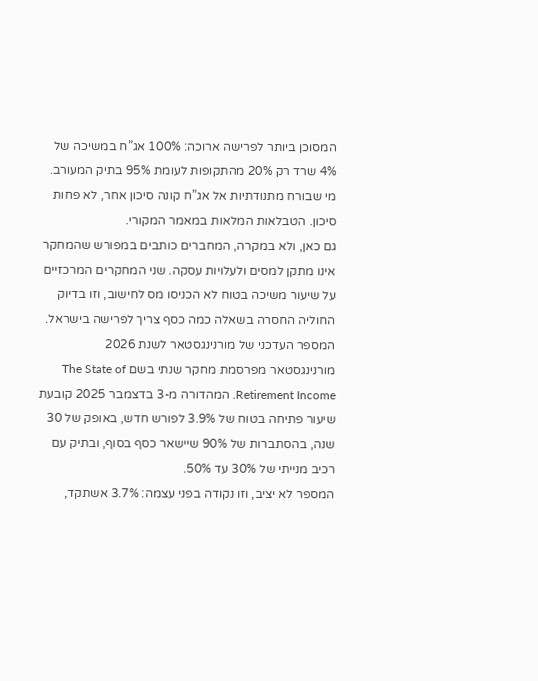המסוכן ביותר לפרישה ארוכה: 100% אג”ח במשיכה של 4% שרד רק 20% מהתקופות לעומת 95% בתיק המעורב. מי שבורח מתנודתיות אל אג”ח קונה סיכון אחר, לא פחות סיכון. הטבלאות המלאות במאמר המקורי.
גם כאן, ולא במקרה, המחברים כותבים במפורש שהמחקר אינו מתקן למסים ולעלויות עסקה. שני המחקרים המרכזיים על שיעור משיכה בטוח לא הכניסו מס לחישוב, וזו בדיוק החוליה החסרה בשאלה כמה כסף צריך לפרישה בישראל.
המספר העדכני של מורנינגסטאר לשנת 2026
מורנינגסטאר מפרסמת מחקר שנתי בשם The State of Retirement Income. המהדורה מ-3 בדצמבר 2025 קובעת שיעור פתיחה בטוח של 3.9% לפורש חדש, באופק של 30 שנה, בהסתברות של 90% שיישאר כסף בסוף, ובתיק עם רכיב מנייתי של 30% עד 50%.
המספר לא יציב, וזו נקודה בפני עצמה: 3.7% אשתקד,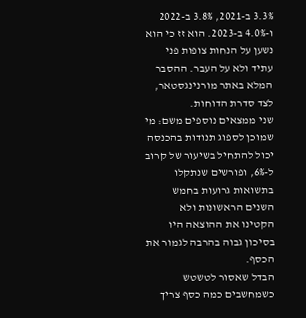3.3% ב-2021, 3.8% ב-2022 ו-4.0% ב-2023. הוא זז כי הוא נשען על הנחות צופות פני עתיד ולא על העבר. ההסבר המלא באתר מורנינגסטאר, לצד סדרת הדוחות.
שני ממצאים נוספים משם: מי שמוכן לספוג תנודות בהכנסה יכול להתחיל בשיעור של קרוב ל-6%, ופורשים שנתקלו בתשואות גרועות בחמש השנים הראשונות ולא הקטינו את ההוצאה היו בסיכון גבוה בהרבה לגמור את הכסף.
הבדל שאסור לטשטש כשמחשבים כמה כסף צריך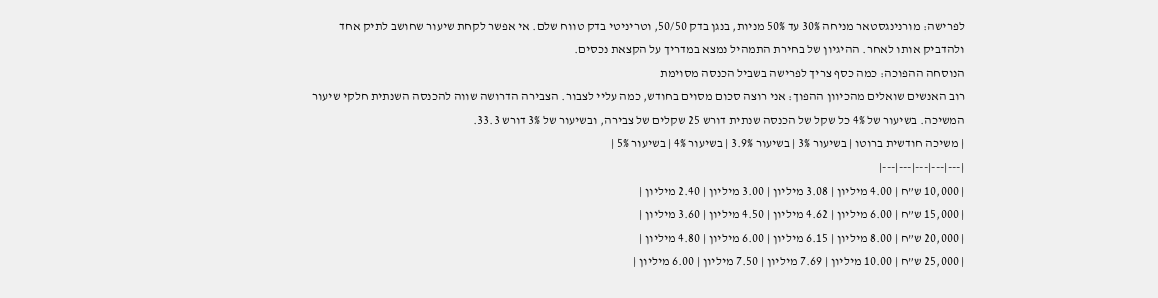לפרישה: מורנינגסטאר מניחה 30% עד 50% מניות, בנגן בדק 50/50, וטריניטי בדק טווח שלם. אי אפשר לקחת שיעור שחושב לתיק אחד ולהדביק אותו לאחר. ההיגיון של בחירת התמהיל נמצא במדריך על הקצאת נכסים.
הנוסחה ההפוכה: כמה כסף צריך לפרישה בשביל הכנסה מסוימת
רוב האנשים שואלים מהכיוון ההפוך: אני רוצה סכום מסוים בחודש, כמה עליי לצבור. הצבירה הדרושה שווה להכנסה השנתית חלקי שיעור המשיכה. בשיעור של 4% כל שקל של הכנסה שנתית דורש 25 שקלים של צבירה, ובשיעור של 3% דורש 33.3.
| משיכה חודשית ברוטו | בשיעור 3% | בשיעור 3.9% | בשיעור 4% | בשיעור 5% |
|---|---|---|---|---|
| 10,000 ש”ח | 4.00 מיליון | 3.08 מיליון | 3.00 מיליון | 2.40 מיליון |
| 15,000 ש”ח | 6.00 מיליון | 4.62 מיליון | 4.50 מיליון | 3.60 מיליון |
| 20,000 ש”ח | 8.00 מיליון | 6.15 מיליון | 6.00 מיליון | 4.80 מיליון |
| 25,000 ש”ח | 10.00 מיליון | 7.69 מיליון | 7.50 מיליון | 6.00 מיליון |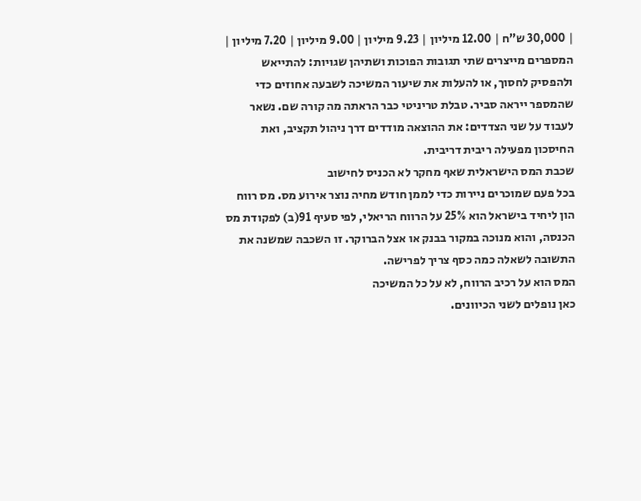| 30,000 ש”ח | 12.00 מיליון | 9.23 מיליון | 9.00 מיליון | 7.20 מיליון |
המספרים מייצרים שתי תגובות הפוכות ושתיהן שגויות: להתייאש ולהפסיק לחסוך, או להעלות את שיעור המשיכה לשבעה אחוזים כדי שהמספר ייראה סביר. טבלת טריניטי כבר הראתה מה קורה שם. נשאר לעבוד על שני הצדדים: את ההוצאה מודדים דרך ניהול תקציב, ואת החיסכון מפעילה ריבית דריבית.
שכבת המס הישראלית שאף מחקר לא הכניס לחישוב
בכל פעם שמוכרים ניירות כדי לממן חודש מחיה נוצר אירוע מס. מס רווח הון ליחיד בישראל הוא 25% על הרווח הריאלי, לפי סעיף 91(ב) לפקודת מס הכנסה, והוא מנוכה במקור בבנק או אצל הברוקר. זו השכבה שמשנה את התשובה לשאלה כמה כסף צריך לפרישה.
המס הוא על רכיב הרווח, לא על כל המשיכה
כאן נופלים לשני הכיוונים.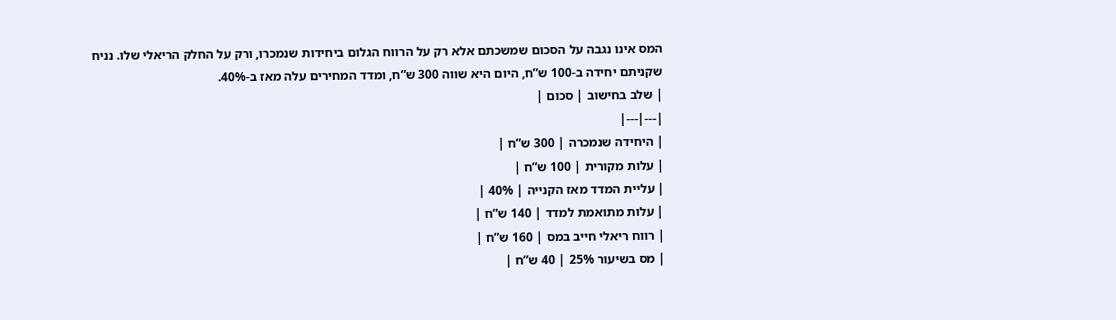המס אינו נגבה על הסכום שמשכתם אלא רק על הרווח הגלום ביחידות שנמכרו, ורק על החלק הריאלי שלו. נניח שקניתם יחידה ב-100 ש”ח, היום היא שווה 300 ש”ח, ומדד המחירים עלה מאז ב-40%.
| שלב בחישוב | סכום |
|---|---|
| היחידה שנמכרה | 300 ש”ח |
| עלות מקורית | 100 ש”ח |
| עליית המדד מאז הקנייה | 40% |
| עלות מתואמת למדד | 140 ש”ח |
| רווח ריאלי חייב במס | 160 ש”ח |
| מס בשיעור 25% | 40 ש”ח |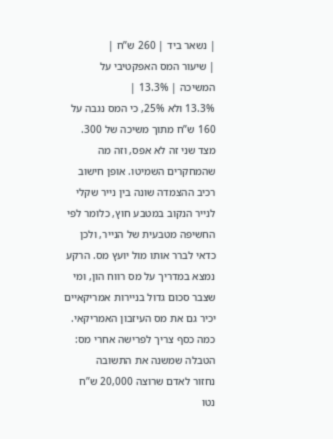| נשאר ביד | 260 ש”ח |
| שיעור המס האפקטיבי על המשיכה | 13.3% |
13.3% ולא 25%, כי המס נגבה על 160 ש”ח מתוך משיכה של 300. מצד שני זה לא אפס, וזה מה שהמחקרים השמיטו. אופן חישוב רכיב ההצמדה שונה בין נייר שקלי לנייר הנקוב במטבע חוץ, כלומר לפי החשיפה מטבעית של הנייר, ולכן כדאי לברר אותו מול יועץ מס. הרקע נמצא במדריך על מס רווח הון, ומי שצבר סכום גדול בניירות אמריקאיים יכיר גם את מס העיזבון האמריקאי.
כמה כסף צריך לפרישה אחרי מס: הטבלה שמשנה את התשובה
נחזור לאדם שרוצה 20,000 ש”ח נטו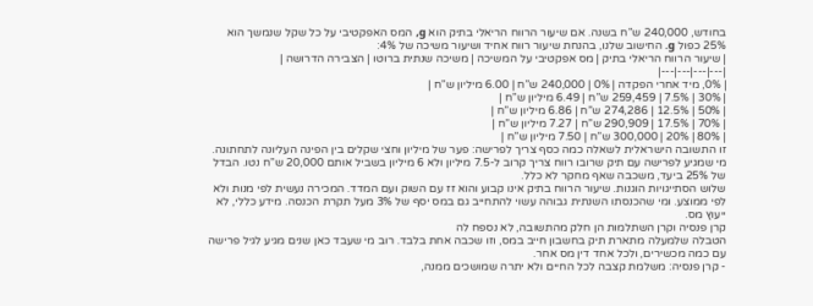בחודש, 240,000 ש”ח בשנה. אם שיעור הרווח הריאלי בתיק הוא g, המס האפקטיבי על כל שקל שנמשך הוא 25% כפול g. החישוב שלנו, בהנחת שיעור רווח אחיד ושיעור משיכה של 4%:
| שיעור הרווח הריאלי בתיק | מס אפקטיבי על המשיכה | משיכה שנתית ברוטו | הצבירה הדרושה |
|---|---|---|---|
| 0%, מיד אחרי הפקדה | 0% | 240,000 ש”ח | 6.00 מיליון ש”ח |
| 30% | 7.5% | 259,459 ש”ח | 6.49 מיליון ש”ח |
| 50% | 12.5% | 274,286 ש”ח | 6.86 מיליון ש”ח |
| 70% | 17.5% | 290,909 ש”ח | 7.27 מיליון ש”ח |
| 80% | 20% | 300,000 ש”ח | 7.50 מיליון ש”ח |
זו התשובה הישראלית לשאלה כמה כסף צריך לפרישה: פער של מיליון וחצי שקלים בין הפינה העליונה לתחתונה. מי שמגיע לפרישה עם תיק שרובו רווח צריך קרוב ל-7.5 מיליון ולא 6 מיליון בשביל אותם 20,000 ש”ח נטו. הבדל של 25% ביעד, משכבה שאף מחקר לא כלל.
שלוש הסתייגויות הוגנות. שיעור הרווח בתיק אינו קבוע והוא זז עם השוק ועם המדד. המכירה נעשית לפי מנות ולא לפי ממוצע. ומי שהכנסתו השנתית גבוהה עשוי להתחייב גם במס יסף של 3% מעל תקרת הכנסה. מידע כללי, לא ייעוץ מס.
קרן פנסיה וקרן השתלמות הן חלק מהתשובה, לא נספח לה
הטבלה שלמעלה מתארת תיק בחשבון חייב במס, וזו שכבה אחת בלבד. רוב מי שעבד כאן שנים מגיע לגיל פרישה עם כמה מכשירים, ולכל אחד דין מס אחר.
- קרן פנסיה: משלמת קצבה לכל החיים ולא יתרה שמושכים ממנה,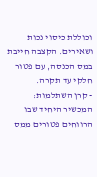וכוללת כיסוי נכות ושאירים. הקצבה חייבת במס הכנסה, עם פטור חלקי עד תקרה.
- קרן השתלמות: המכשיר היחיד שבו הרווחים פטורים ממס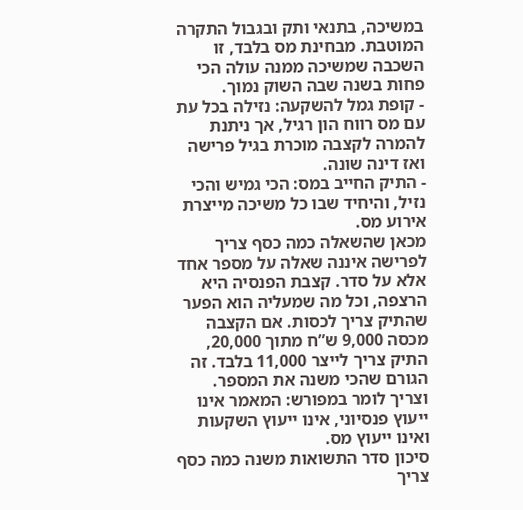במשיכה, בתנאי ותק ובגבול התקרה המוטבת. מבחינת מס בלבד, זו השכבה שמשיכה ממנה עולה הכי פחות בשנה שבה השוק נמוך.
- קופת גמל להשקעה: נזילה בכל עת עם מס רווח הון רגיל, אך ניתנת להמרה לקצבה מוכרת בגיל פרישה ואז דינה שונה.
- התיק החייב במס: הכי גמיש והכי נזיל, והיחיד שבו כל משיכה מייצרת אירוע מס.
מכאן שהשאלה כמה כסף צריך לפרישה איננה שאלה על מספר אחד אלא על סדר. קצבת הפנסיה היא הרצפה, וכל מה שמעליה הוא הפער שהתיק צריך לכסות. אם הקצבה מכסה 9,000 ש”ח מתוך 20,000, התיק צריך לייצר 11,000 בלבד. זה הגורם שהכי משנה את המספר. וצריך לומר במפורש: המאמר אינו ייעוץ פנסיוני, אינו ייעוץ השקעות ואינו ייעוץ מס.
סיכון סדר התשואות משנה כמה כסף צריך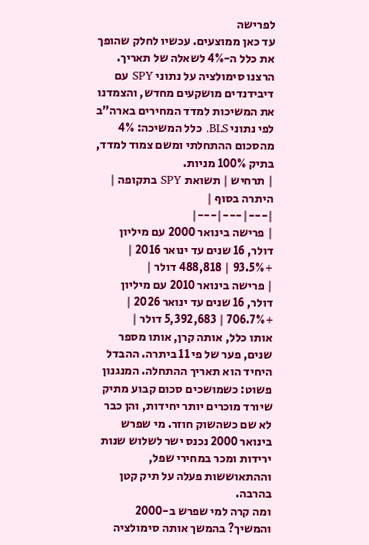לפרישה
עד כאן ממוצעים. עכשיו לחלק שהופך את כלל ה-4% לשאלה של תאריך. הרצנו סימולציה על נתוני SPY עם דיבידנדים מושקעים מחדש, והצמדנו את המשיכות למדד המחירים בארה”ב לפי נתוני BLS. כלל המשיכה: 4% מהסכום ההתחלתי ומשם צמוד למדד, בתיק 100% מניות.
| תרחיש | תשואת SPY בתקופה | היתרה בסוף |
|---|---|---|
| פרישה בינואר 2000 עם מיליון דולר, 16 שנים עד ינואר 2016 | +93.5% | 488,818 דולר |
| פרישה בינואר 2010 עם מיליון דולר, 16 שנים עד ינואר 2026 | +706.7% | 5,392,683 דולר |
אותו כלל, אותה קרן, אותו מספר שנים, פער של פי 11 ביתרה. ההבדל היחיד הוא תאריך ההתחלה. המנגנון פשוט: כשמושכים סכום קבוע מתיק שיורד מוכרים יותר יחידות, והן כבר לא שם כשהשוק חוזר. מי שפרש בינואר 2000 נכנס ישר לשלוש שנות ירידות ומכר במחירי שפל, וההתאוששות פעלה על תיק קטן בהרבה.
ומה קרה למי שפרש ב-2000 והמשיך? בהמשך אותה סימולציה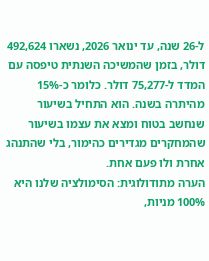ל-26 שנה, עד ינואר 2026, נשארו 492,624 דולר, בזמן שהמשיכה השנתית טיפסה עם המדד ל-75,277 דולר. כלומר כ-15% מהיתרה בשנה. הוא התחיל בשיעור שנחשב בטוח ומצא את עצמו בשיעור שהמחקרים מגדירים כהימור, בלי שהתנהג אחרת ולו פעם אחת.
הערה מתודולוגית: הסימולציה שלנו היא 100% מניות,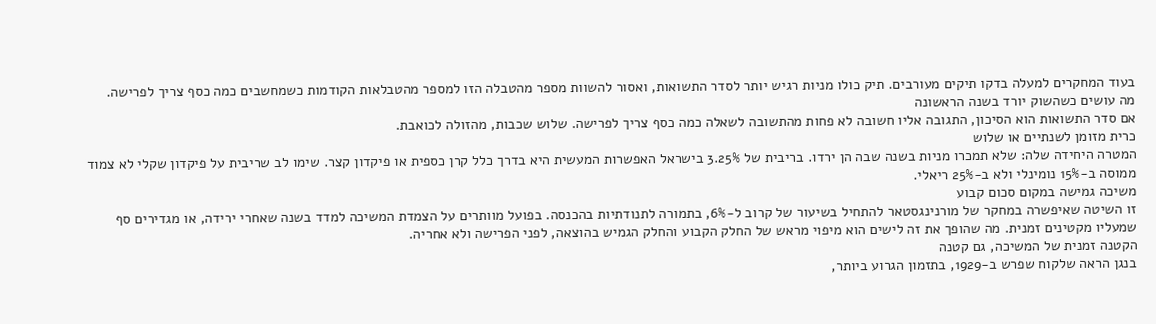בעוד המחקרים למעלה בדקו תיקים מעורבים. תיק כולו מניות רגיש יותר לסדר התשואות, ואסור להשוות מספר מהטבלה הזו למספר מהטבלאות הקודמות כשמחשבים כמה כסף צריך לפרישה.
מה עושים כשהשוק יורד בשנה הראשונה
אם סדר התשואות הוא הסיכון, התגובה אליו חשובה לא פחות מהתשובה לשאלה כמה כסף צריך לפרישה. שלוש שכבות, מהזולה לכואבת.
כרית מזומן לשנתיים או שלוש
המטרה היחידה שלה: שלא תמכרו מניות בשנה שבה הן ירדו. בריבית של 3.25% בישראל האפשרות המעשית היא בדרך כלל קרן כספית או פיקדון קצר. שימו לב שריבית על פיקדון שקלי לא צמוד ממוסה ב-15% נומינלי ולא ב-25% ריאלי.
משיכה גמישה במקום סכום קבוע
זו השיטה שאיפשרה במחקר של מורנינגסטאר להתחיל בשיעור של קרוב ל-6%, בתמורה לתנודתיות בהכנסה. בפועל מוותרים על הצמדת המשיכה למדד בשנה שאחרי ירידה, או מגדירים סף שמעליו מקטינים זמנית. מה שהופך את זה לישים הוא מיפוי מראש של החלק הקבוע והחלק הגמיש בהוצאה, לפני הפרישה ולא אחריה.
הקטנה זמנית של המשיכה, גם קטנה
בנגן הראה שלקוח שפרש ב-1929, בתזמון הגרוע ביותר,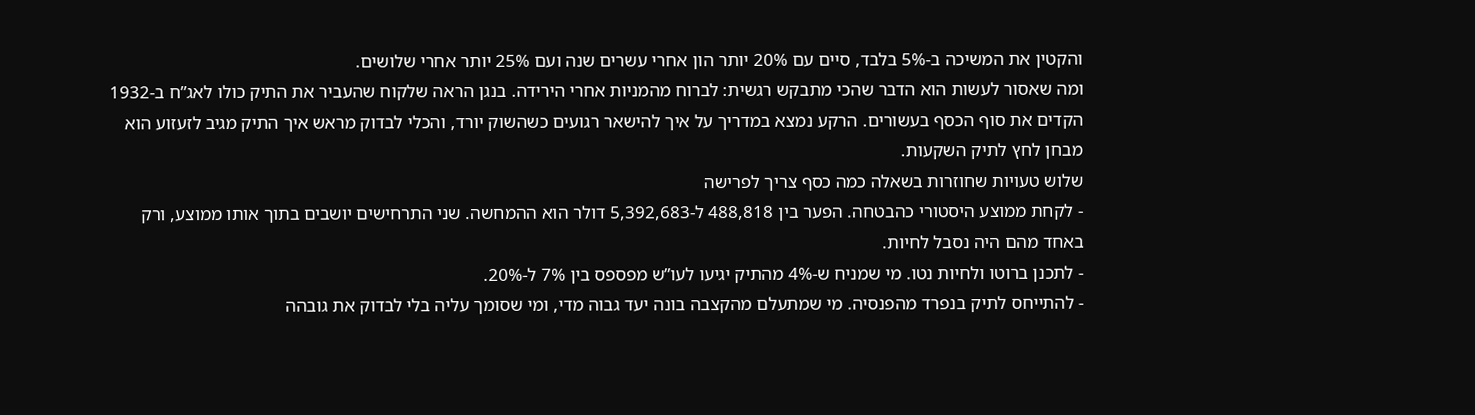והקטין את המשיכה ב-5% בלבד, סיים עם 20% יותר הון אחרי עשרים שנה ועם 25% יותר אחרי שלושים.
ומה שאסור לעשות הוא הדבר שהכי מתבקש רגשית: לברוח מהמניות אחרי הירידה. בנגן הראה שלקוח שהעביר את התיק כולו לאג”ח ב-1932 הקדים את סוף הכסף בעשורים. הרקע נמצא במדריך על איך להישאר רגועים כשהשוק יורד, והכלי לבדוק מראש איך התיק מגיב לזעזוע הוא מבחן לחץ לתיק השקעות.
שלוש טעויות שחוזרות בשאלה כמה כסף צריך לפרישה
- לקחת ממוצע היסטורי כהבטחה. הפער בין 488,818 ל-5,392,683 דולר הוא ההמחשה. שני התרחישים יושבים בתוך אותו ממוצע, ורק באחד מהם היה נסבל לחיות.
- לתכנן ברוטו ולחיות נטו. מי שמניח ש-4% מהתיק יגיעו לעו”ש מפספס בין 7% ל-20%.
- להתייחס לתיק בנפרד מהפנסיה. מי שמתעלם מהקצבה בונה יעד גבוה מדי, ומי שסומך עליה בלי לבדוק את גובהה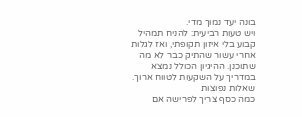בונה יעד נמוך מדי.
ויש טעות רביעית: להניח תמהיל קבוע בלי איזון תקופתי, ואז לגלות אחרי עשור שהתיק כבר לא מה שתוכנן. ההיגיון הכולל נמצא במדריך על השקעות לטווח ארוך.
שאלות נפוצות
כמה כסף צריך לפרישה אם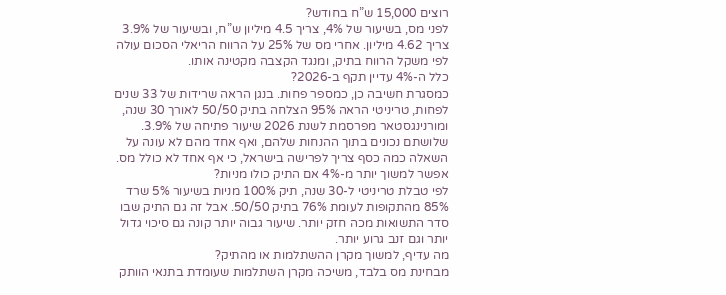רוצים 15,000 ש”ח בחודש?
לפני מס, בשיעור של 4%, צריך 4.5 מיליון ש”ח, ובשיעור של 3.9% צריך 4.62 מיליון. אחרי מס של 25% על הרווח הריאלי הסכום עולה לפי משקל הרווח בתיק, ומנגד הקצבה מקטינה אותו.
כלל ה-4% עדיין תקף ב-2026?
כמסגרת חשיבה כן, כמספר פחות. בנגן הראה שרידות של 33 שנים לפחות, טריניטי הראה 95% הצלחה בתיק 50/50 לאורך 30 שנה, ומורנינגסטאר מפרסמת לשנת 2026 שיעור פתיחה של 3.9%. שלושתם נכונים בתוך ההנחות שלהם, ואף אחד מהם לא עונה על השאלה כמה כסף צריך לפרישה בישראל, כי אף אחד לא כולל מס.
אפשר למשוך יותר מ-4% אם התיק כולו מניות?
לפי טבלת טריניטי ל-30 שנה, תיק 100% מניות בשיעור 5% שרד 85% מהתקופות לעומת 76% בתיק 50/50. אבל זה גם התיק שבו סדר התשואות מכה חזק יותר. שיעור גבוה יותר קונה גם סיכוי גדול יותר וגם זנב גרוע יותר.
מה עדיף, למשוך מקרן ההשתלמות או מהתיק?
מבחינת מס בלבד, משיכה מקרן השתלמות שעומדת בתנאי הוותק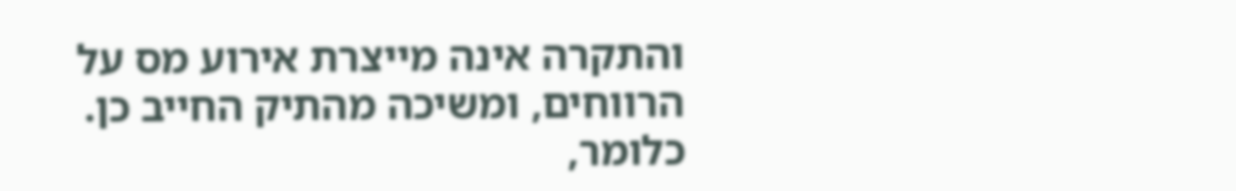והתקרה אינה מייצרת אירוע מס על הרווחים, ומשיכה מהתיק החייב כן. כלומר,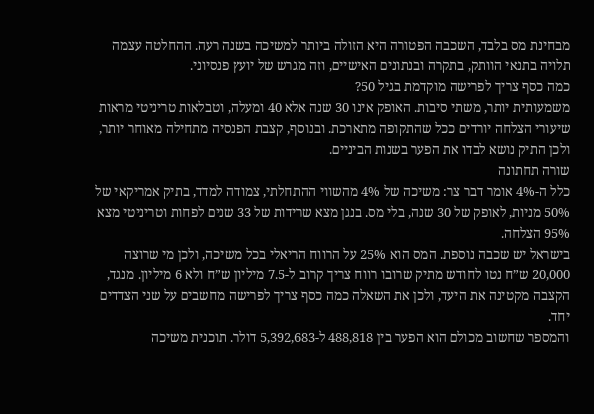מבחינת מס בלבד, השכבה הפטורה היא הזולה ביותר למשיכה בשנה רעה. ההחלטה עצמה תלויה בתנאי הוותק, בתקרה ובנתונים האישיים, וזה מגרש של יועץ פנסיוני.
כמה כסף צריך לפרישה מוקדמת בגיל 50?
משמעותית יותר, משתי סיבות. האופק אינו 30 שנה אלא 40 ומעלה, וטבלאות טריניטי מראות שיעורי הצלחה יורדים ככל שהתקופה מתארכת. ובנוסף, קצבת הפנסיה מתחילה מאוחר יותר, ולכן התיק נושא לבדו את הפער בשנות הביניים.
שורה תחתונה
כלל ה-4% אומר דבר צר: משיכה של 4% מהשווי ההתחלתי, צמודה למדד, בתיק אמריקאי של 50% מניות, לאופק של 30 שנה, בלי מס. בנגן מצא שרידות של 33 שנים לפחות וטריניטי מצא 95% הצלחה.
בישראל יש שכבה נוספת. המס הוא 25% על הרווח הריאלי בכל משיכה, ולכן מי שרוצה 20,000 ש”ח נטו לחודש מתיק שרובו רווח צריך קרוב ל-7.5 מיליון ש”ח ולא 6 מיליון. מנגד, הקצבה מקטינה את היעד, ולכן את השאלה כמה כסף צריך לפרישה מחשבים על שני הצדדים יחד.
והמספר שחשוב מכולם הוא הפער בין 488,818 ל-5,392,683 דולר. תוכנית משיכה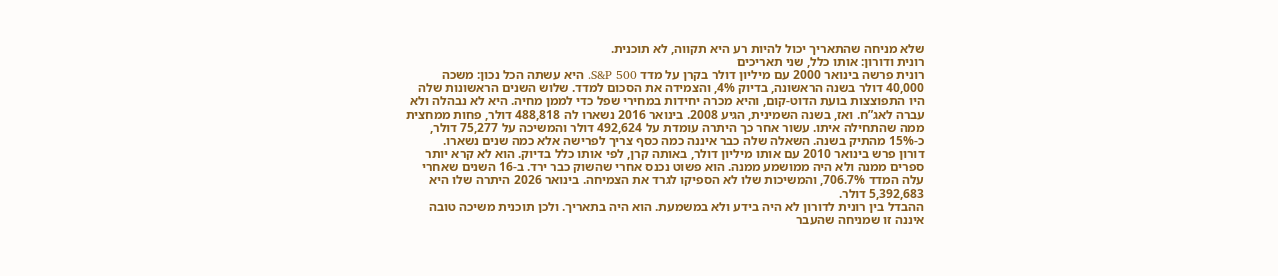שלא מניחה שהתאריך יכול להיות רע היא תקווה, לא תוכנית.
רונית ודורון: אותו כלל, שני תאריכים
רונית פרשה בינואר 2000 עם מיליון דולר בקרן על מדד S&P 500. היא עשתה הכל נכון: משכה 40,000 דולר בשנה הראשונה, בדיוק 4%, והצמידה את הסכום למדד. שלוש השנים הראשונות שלה היו התפוצצות בועת הדוט-קום, והיא מכרה יחידות במחירי שפל כדי לממן מחיה. היא לא נבהלה ולא עברה לאג”ח. ואז, בשנה השמינית, הגיע 2008. בינואר 2016 נשארו לה 488,818 דולר, פחות ממחצית ממה שהתחילה איתו. עשור אחר כך היתרה עומדת על 492,624 דולר והמשיכה על 75,277 דולר, כ-15% מהתיק בשנה. השאלה שלה כבר איננה כמה כסף צריך לפרישה אלא כמה שנים נשארו.
דורון פרש בינואר 2010 עם אותו מיליון דולר, באותה קרן, לפי אותו כלל בדיוק. הוא לא קרא יותר ספרים ממנה ולא היה ממושמע ממנה. הוא פשוט נכנס אחרי שהשוק כבר ירד. ב-16 השנים שאחרי עלה המדד 706.7%, והמשיכות שלו לא הספיקו לגרד את הצמיחה. בינואר 2026 היתרה שלו היא 5,392,683 דולר.
ההבדל בין רונית לדורון לא היה בידע ולא במשמעת. הוא היה בתאריך. ולכן תוכנית משיכה טובה איננה זו שמניחה שהעבר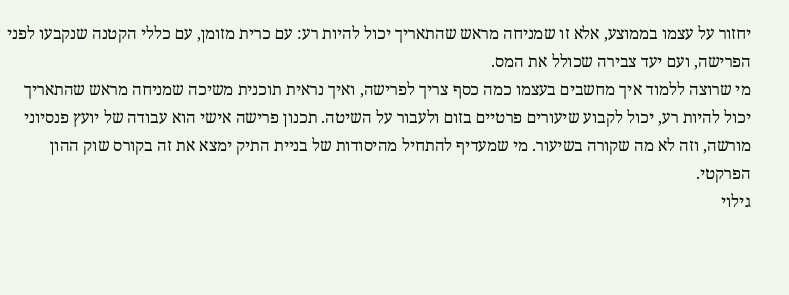יחזור על עצמו בממוצע, אלא זו שמניחה מראש שהתאריך יכול להיות רע: עם כרית מזומן, עם כללי הקטנה שנקבעו לפני הפרישה, ועם יעד צבירה שכולל את המס.
מי שרוצה ללמוד איך מחשבים בעצמו כמה כסף צריך לפרישה, ואיך נראית תוכנית משיכה שמניחה מראש שהתאריך יכול להיות רע, יכול לקבוע שיעורים פרטיים בזום ולעבור על השיטה. תכנון פרישה אישי הוא עבודה של יועץ פנסיוני מורשה, וזה לא מה שקורה בשיעור. מי שמעדיף להתחיל מהיסודות של בניית התיק ימצא את זה בקורס שוק ההון הפרקטי.
גילוי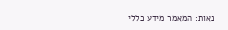נאות: המאמר מידע כללי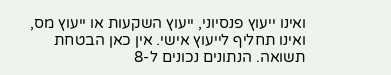ואינו ייעוץ פנסיוני, ייעוץ השקעות או ייעוץ מס, ואינו תחליף לייעוץ אישי. אין כאן הבטחת תשואה. הנתונים נכונים ל-8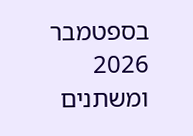בספטמבר 2026 ומשתנים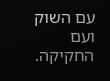עם השוק ועם החקיקה.